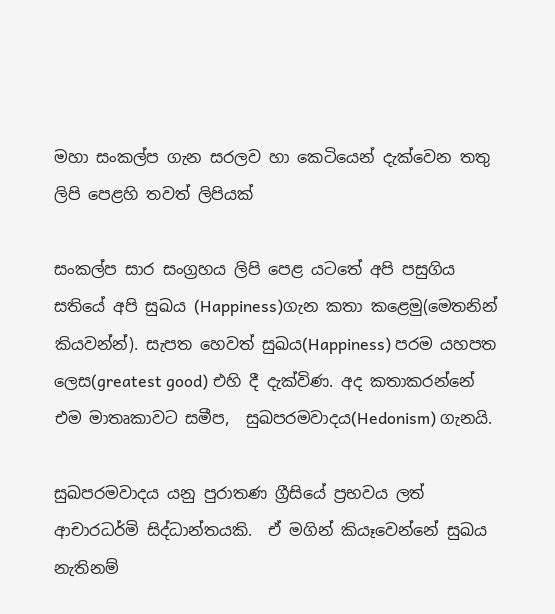මහා සංකල්ප ගැන සරලව හා කෙටියෙන් දැක්වෙන තතු ලිපි පෙළහි තවත් ලිපියක්

සංකල්ප සාර සංග්‍රහය ලිපි පෙළ යටතේ අපි පසුගිය සතියේ අපි සුඛය (Happiness)ගැන කතා කළෙමු(මෙතනින් කියවන්න්). සැපත හෙවත් සුඛය(Happiness) පරම යහපත ලෙස(greatest good) එහි දී දැක්විණ. අද කතාකරන්නේ එම මාතෘකාවට සමීප,  සුඛපරමවාදය(Hedonism) ගැනයි.

සුඛපරමවාදය යනු පුරාතණ ග්‍රීසියේ ප්‍රභවය ලත් ආචාරධර්මි සිද්ධාන්තයකි.  ඒ මගින් කියෑවෙන්නේ සුඛය නැතිනම්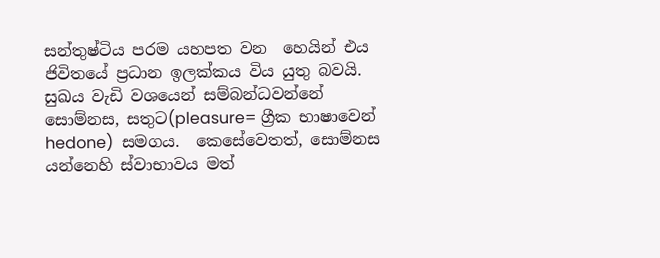සන්තුෂ්ටිය පරම යහපත වන  හෙයින් එය ජිවිතයේ ප්‍රධාන ඉලක්කය විය යුතු බවයි.  සුඛය වැඩි වශයෙන් සම්බන්ධවන්නේ සොම්නස, සතුට(pleasure= ග්‍රීක භාෂාවෙන් hedone)  සමගය.  කෙසේවෙතත්, සොම්නස යන්නෙහි ස්වාභාවය මත්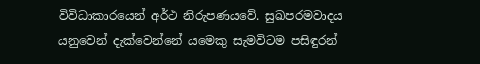විවිධාකාරයෙන් අර්ථ නිරුපණයවේ. සුඛපරමවාදය යනුවෙන් දැක්වෙන්නේ යමෙකු සැමවිටම පසිඳුරන්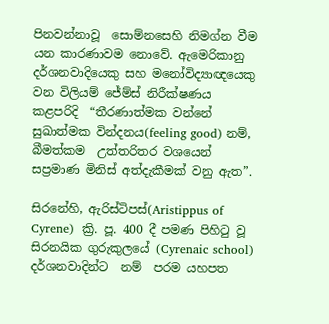පිනවන්නාවූ  සොම්නසෙහි නිමග්න වීම  යන කාරණාවම නොවේ. ඇමෙරිකානු දර්ශනවාදියෙකු සහ මනෝවිද්‍යාඥයෙකු වන විලියම් ජේම්ස් නිරීක්ෂණය කළපරිදි  “තීරණාත්මක වන්නේ සුඛාත්මක වින්දනය(feeling good) නම්,  බීමත්කම  උත්තරිතර වශයෙන්  සප්‍රමාණ මිනිස් අත්දැකීමක් වනු ඇත”.

සිරනේහි, ඇරිස්ටිපස්(Aristippus of Cyrene)  ක්‍රි. පූ. 400 දී පමණ පිහිටු වූ සිරනයික ගුරුකුලයේ (Cyrenaic school) දර්ශනවාදින්ට  නම්  පරම යහපත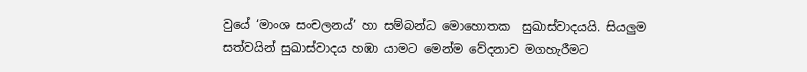වුයේ ‘මාංශ සංචලනය්’ හා සම්බන්ධ මොහොතක  සුඛාස්වාදයයි. සියලුම සත්වයින් සුඛාස්වාදය හඹා යාමට මෙන්ම වේදනාව මගහැරීමට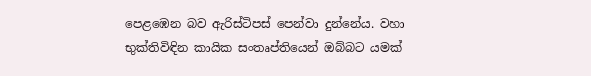පෙළඹෙන බව ඇරිස්ටිපස් පෙන්වා දුන්නේය. වහා භුක්තිවිඳින කායික සංතෘප්තියෙන් ඔබ්බට යමක්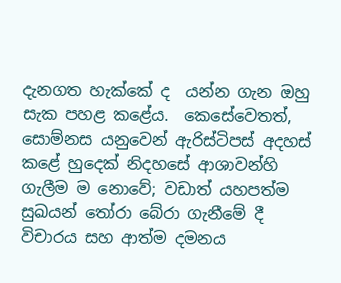දැනගත හැක්කේ ද  යන්න ගැන ඔහු සැක පහළ කළේය.  කෙසේවෙතත්, සොම්නස යනුවෙන් ඇරිස්ටිපස් අදහස් කළේ හුදෙක් නිදහසේ ආශාවන්හි ගැලීම ම නොවේ; වඩාත් යහපත්ම සුඛයන් තෝරා බේරා ගැනීමේ දී විචාරය සහ ආත්ම දමනය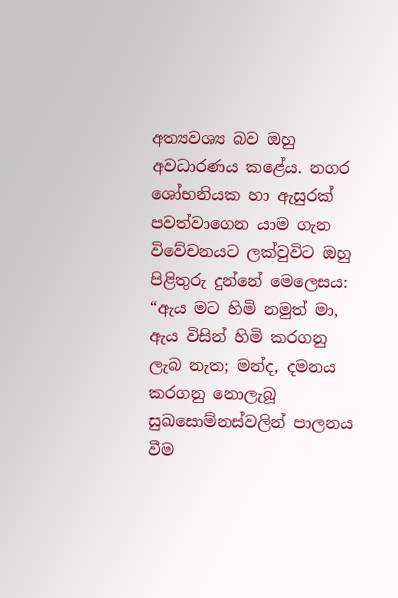අත්‍යවශ්‍ය බව ඔහු අවධාරණය කළේය. නගර ශෝභනියක හා ඇසුරක් පවත්වාගෙන යාම ගැන විවේචනයට ලක්වුවිට ඔහු පිළිතුරු දුන්නේ මෙලෙසය:   “ඇය මට හිමි නමුත් මා,  ඇය විසින් හිමි කරගනු ලැබ නැත; මන්ද, දමනය කරගනු නොලැබූ සුඛසොම්නස්වලින් පාලනය වීම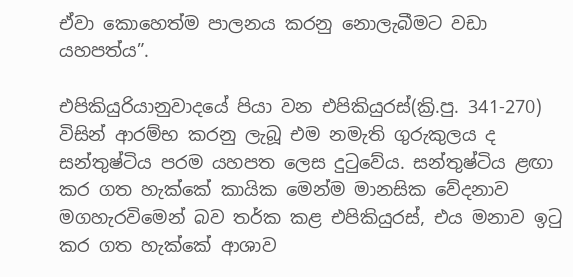ඒවා කොහෙත්ම පාලනය කරනු නොලැබීමට වඩා යහපත්ය”.

එපිකියුරියානුවාදයේ පියා වන එපිකියුරස්(ක්‍රි.පු. 341-270) විසින් ආරම්භ කරනු ලැබූ එම නමැති ගුරුකුලය ද සන්තුෂ්ටිය පරම යහපත ලෙස දුටුවේය. සන්තුෂ්ටිය ළඟා කර ගත හැක්කේ කායික මෙන්ම මානසික වේදනාව මගහැරවිමෙන් බව තර්ක කළ එපිකියුරස්, එය මනාව ඉටු කර ගත හැක්කේ ආශාව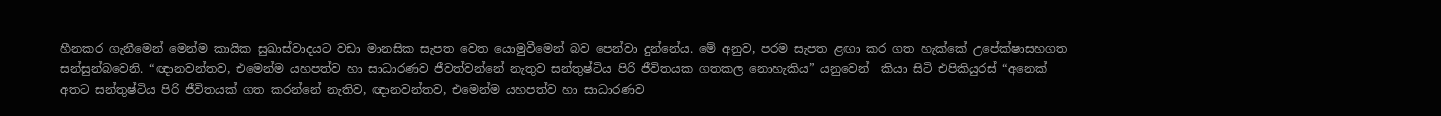හීනකර ගැනීමෙන් මෙන්ම කායික සුඛාස්වාදයට වඩා මානසික සැපත වෙත යොමුවීමෙන් බව පෙන්වා දුන්නේය. මේ අනුව, පරම සැපත ළඟා කර ගත හැක්කේ උපේක්ෂාසහගත සන්සුන්බවෙනි. “ඥානවන්තව, එමෙන්ම යහපත්ව හා සාධාරණව ජීවත්වන්නේ නැතුව සන්තුෂ්ටිය පිරි ජීවිතයක ගතකල නොහැකිය” යනුවෙන්  කියා සිටි එපිකියුරස් “අනෙක් අතට සන්තුෂ්ටිය පිරි ජීවිතයක් ගත කරන්නේ නැතිව, ඥානවන්තව, එමෙන්ම යහපත්ව හා සාධාරණව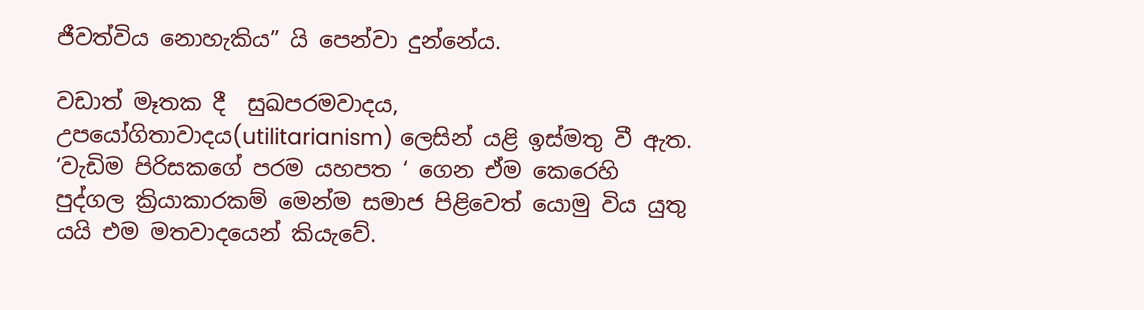ජීවත්විය නොහැකිය” යි පෙන්වා දුන්නේය.

වඩාත් මෑතක දී  සුඛපරමවාදය,  උපයෝගිතාවාදය(utilitarianism) ලෙසින් යළි ඉස්මතු වී ඇත. ‘වැඩිම පිරිසකගේ පරම යහපත ‘ ගෙන ඒම කෙරෙහි පුද්ගල ක්‍රියාකාරකම් මෙන්ම සමාජ පිළිවෙත් යොමු විය යුතු යයි එම මතවාදයෙන් කියැවේ.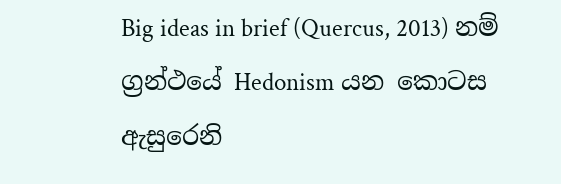Big ideas in brief (Quercus, 2013) නම් ග්‍රන්ථයේ Hedonism යන කොටස ඇසුරෙනි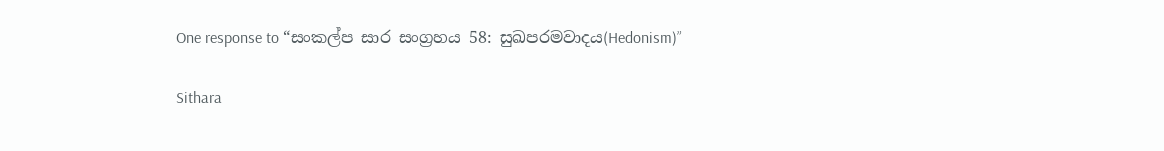One response to “සංකල්ප සාර සංග්‍රහය 58: සුඛපරමවාදය(Hedonism)”

Sithara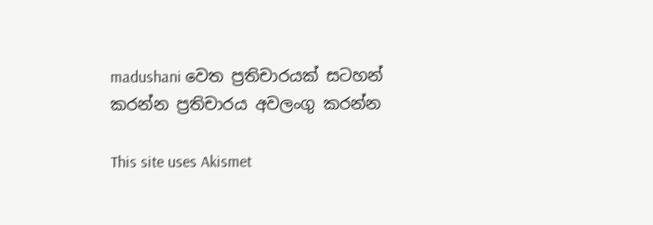madushani වෙත ප්‍රතිචාරයක් සටහන් කරන්න ප්‍රතිචාරය අවලංගු කරන්න

This site uses Akismet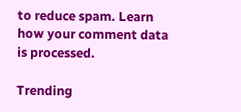to reduce spam. Learn how your comment data is processed.

Trending